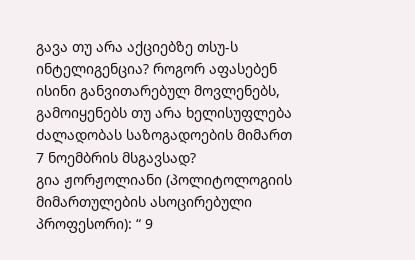გავა თუ არა აქციებზე თსუ-ს ინტელიგენცია? როგორ აფასებენ ისინი განვითარებულ მოვლენებს, გამოიყენებს თუ არა ხელისუფლება ძალადობას საზოგადოების მიმართ 7 ნოემბრის მსგავსად?
გია ჟორჟოლიანი (პოლიტოლოგიის მიმართულების ასოცირებული პროფესორი): “ 9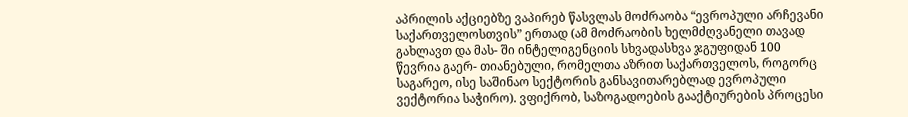აპრილის აქციებზე ვაპირებ წასვლას მოძრაობა “ევროპული არჩევანი საქართველოსთვის” ერთად (ამ მოძრაობის ხელმძღვანელი თავად გახლავთ და მას- ში ინტელიგენციის სხვადასხვა ჯგუფიდან 100 წევრია გაერ- თიანებული, რომელთა აზრით საქართველოს, როგორც საგარეო, ისე საშინაო სექტორის განსავითარებლად ევროპული ვექტორია საჭირო). ვფიქრობ, საზოგადოების გააქტიურების პროცესი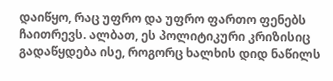დაიწყო, რაც უფრო და უფრო ფართო ფენებს ჩაითრევს. ალბათ, ეს პოლიტიკური კრიზისიც გადაწყდება ისე, როგორც ხალხის დიდ ნაწილს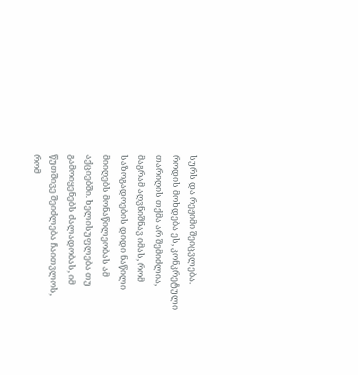სურს და რეჟიმი შეიცვლება. როდის მოხდება ეს, კონკრეტული თარიღის თქმა არ შემიძლია, მაგრამ აღვნიშნავ იმას, რომ საზოგადოების დიდი ნაწილი მიიღებს მონაწილეობას ამ აქციებში. ხელისუფლება თუ გამოიყენებს ძალადობას, იმ წუთშივე შეიძლება ჩაითვლოს, რომ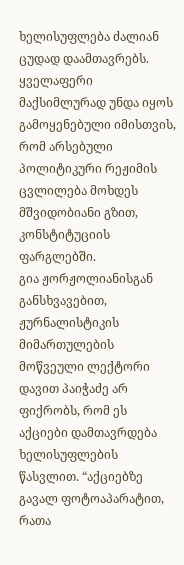ხელისუფლება ძალიან ცუდად დაამთავრებს.
ყველაფერი მაქსიმლურად უნდა იყოს გამოყენებული იმისთვის, რომ არსებული პოლიტიკური რეჟიმის ცვლილება მოხდეს მშვიდობიანი გზით, კონსტიტუციის ფარგლებში.
გია ჟორჟოლიანისგან განსხვავებით, ჟურნალისტიკის მიმართულების მოწვეული ლექტორი დავით პაიჭაძე არ ფიქრობს, რომ ეს აქციები დამთავრდება ხელისუფლების წასვლით. “აქციებზე გავალ ფოტოაპარატით, რათა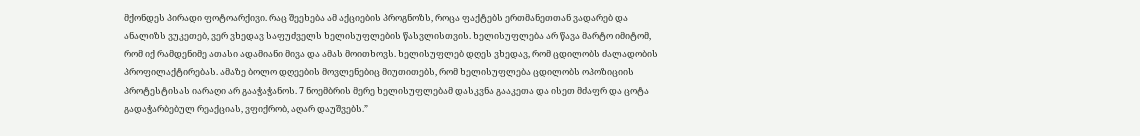მქონდეს პირადი ფოტოარქივი. რაც შეეხება ამ აქციების პროგნოზს, როცა ფაქტებს ერთმანეთთან ვადარებ და ანალიზს ვუკეთებ, ვერ ვხედავ საფუძველს ხელისუფლების წასვლისთვის. ხელისუფლება არ წავა მარტო იმიტომ, რომ იქ რამდენიმე ათასი ადამიანი მივა და ამას მოითხოვს. ხელისუფლებ დღეს ვხედავ, რომ ცდილობს ძალადობის პროფილაქტირებას. ამაზე ბოლო დღეების მოვლენებიც მიუთითებს, რომ ხელისუფლება ცდილობს ოპოზიციის პროტესტისას იარაღი არ გააჭაჭანოს. 7 ნოემბრის მერე ხელისუფლებამ დასკვნა გააკეთა და ისეთ მძაფრ და ცოტა გადაჭარბებულ რეაქციას, ვფიქრობ, აღარ დაუშვებს.”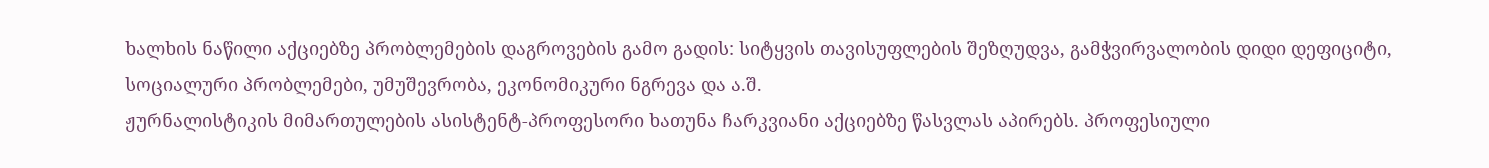ხალხის ნაწილი აქციებზე პრობლემების დაგროვების გამო გადის: სიტყვის თავისუფლების შეზღუდვა, გამჭვირვალობის დიდი დეფიციტი, სოციალური პრობლემები, უმუშევრობა, ეკონომიკური ნგრევა და ა.შ.
ჟურნალისტიკის მიმართულების ასისტენტ-პროფესორი ხათუნა ჩარკვიანი აქციებზე წასვლას აპირებს. პროფესიული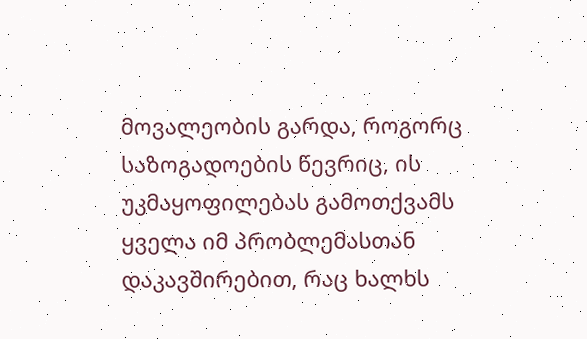მოვალეობის გარდა, როგორც საზოგადოების წევრიც, ის უკმაყოფილებას გამოთქვამს ყველა იმ პრობლემასთან დაკავშირებით, რაც ხალხს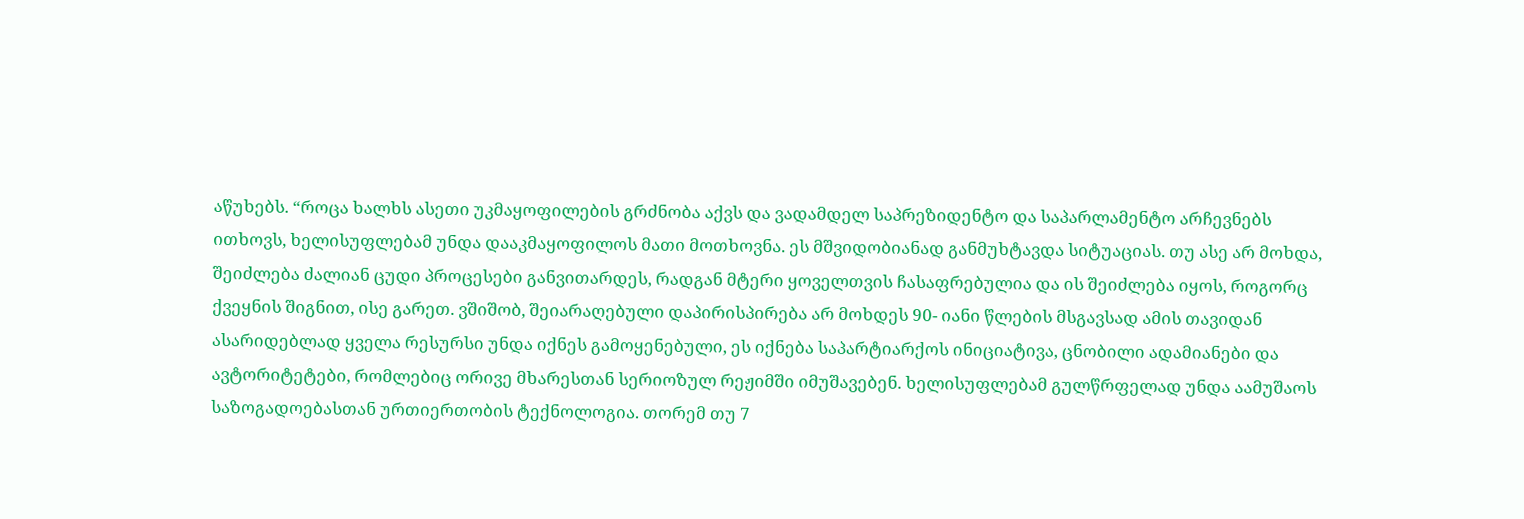აწუხებს. “როცა ხალხს ასეთი უკმაყოფილების გრძნობა აქვს და ვადამდელ საპრეზიდენტო და საპარლამენტო არჩევნებს ითხოვს, ხელისუფლებამ უნდა დააკმაყოფილოს მათი მოთხოვნა. ეს მშვიდობიანად განმუხტავდა სიტუაციას. თუ ასე არ მოხდა, შეიძლება ძალიან ცუდი პროცესები განვითარდეს, რადგან მტერი ყოველთვის ჩასაფრებულია და ის შეიძლება იყოს, როგორც ქვეყნის შიგნით, ისე გარეთ. ვშიშობ, შეიარაღებული დაპირისპირება არ მოხდეს 90- იანი წლების მსგავსად ამის თავიდან ასარიდებლად ყველა რესურსი უნდა იქნეს გამოყენებული, ეს იქნება საპარტიარქოს ინიციატივა, ცნობილი ადამიანები და ავტორიტეტები, რომლებიც ორივე მხარესთან სერიოზულ რეჟიმში იმუშავებენ. ხელისუფლებამ გულწრფელად უნდა აამუშაოს საზოგადოებასთან ურთიერთობის ტექნოლოგია. თორემ თუ 7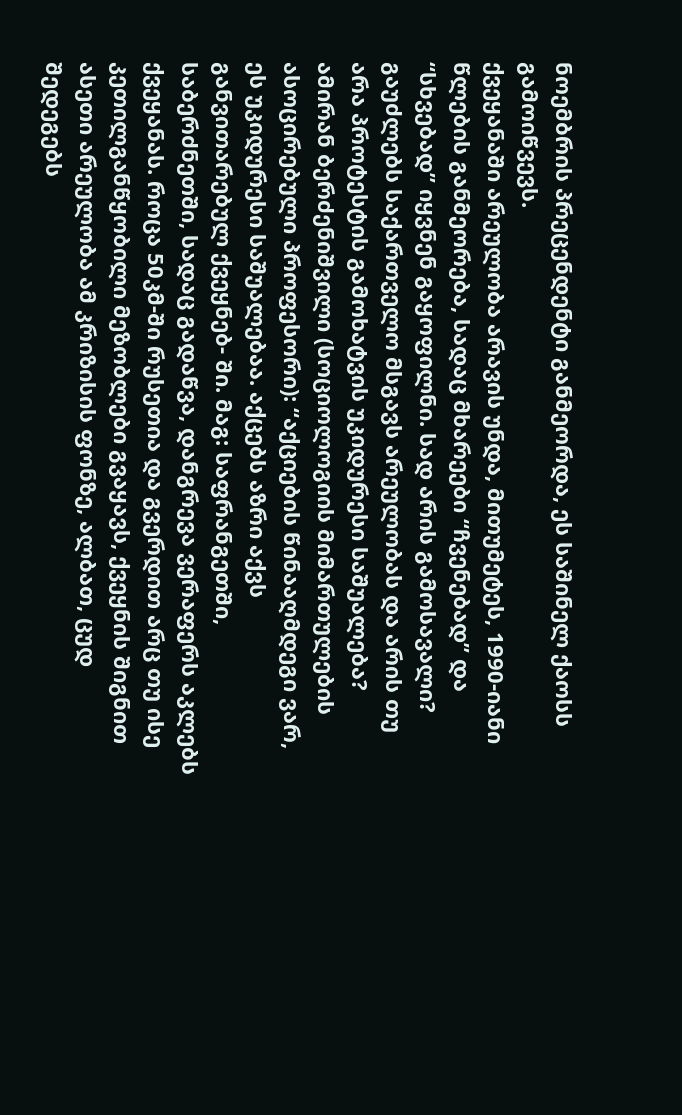ნოემბრის პრეცენდენტი განმეორდა, ეს საშინელ ქაოსს გამოიწვევს.
ქვეყანაში არეულობა არავის უნდა, მითუმეტეს, 1990-იანი წლების განმეორება, სადაც მხარეები “ჩვენებად” და “სხვებად” იყვნენ გაყოფილნი. სად არის გამოსავალი? გაუძლებს საქართველო მსგავს არეულობას და არის თუ არა პროტესტის გამოხატვის უკიდურესი საშუალება?
ამირან ბერძენიშვილი (სოციოლოგიის მიმართულების ასოცირებული პროფესორი): “აქციების წინააღმდეგი ვარ, ეს უკიდურესი საშუალებაა. აქცებს აზრი აქვს განვითარებულ ქვეყნებ- ში. მაგ: საფრანგეთში, საბერძნეთში, სადაც გადაწვა, დანგრევა ვერაფერს აკლებს ქვეყანას. როცა 50კმ-ში რუსეთია და გვერდით არც თუ ისე კეთილგანწყობილი მეზობლები გვაყავს, ქვეყნის შიგნით ასეთი არეულობა ამ კრიზისის ფონზე, ალბათ, ცუდ შედეგებს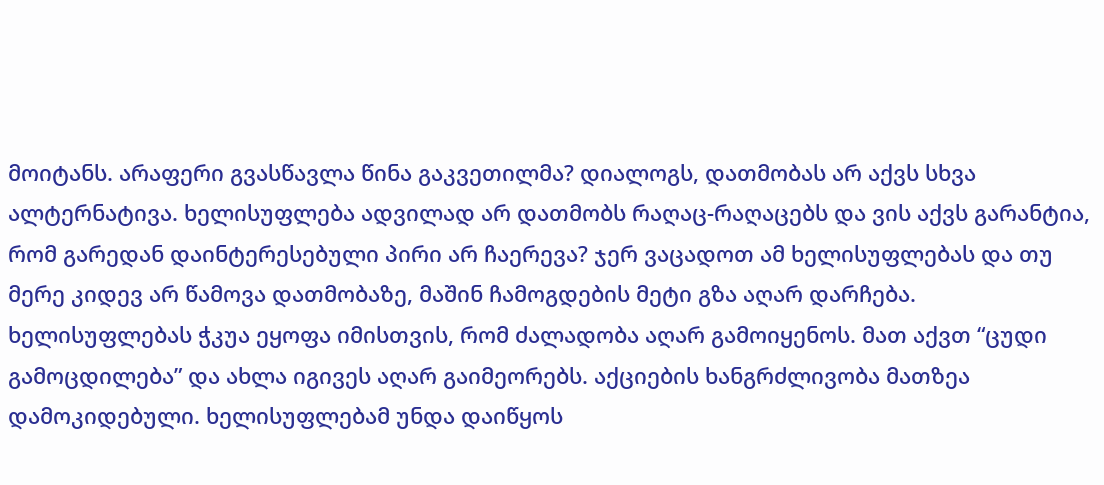მოიტანს. არაფერი გვასწავლა წინა გაკვეთილმა? დიალოგს, დათმობას არ აქვს სხვა ალტერნატივა. ხელისუფლება ადვილად არ დათმობს რაღაც-რაღაცებს და ვის აქვს გარანტია, რომ გარედან დაინტერესებული პირი არ ჩაერევა? ჯერ ვაცადოთ ამ ხელისუფლებას და თუ მერე კიდევ არ წამოვა დათმობაზე, მაშინ ჩამოგდების მეტი გზა აღარ დარჩება. ხელისუფლებას ჭკუა ეყოფა იმისთვის, რომ ძალადობა აღარ გამოიყენოს. მათ აქვთ “ცუდი გამოცდილება” და ახლა იგივეს აღარ გაიმეორებს. აქციების ხანგრძლივობა მათზეა დამოკიდებული. ხელისუფლებამ უნდა დაიწყოს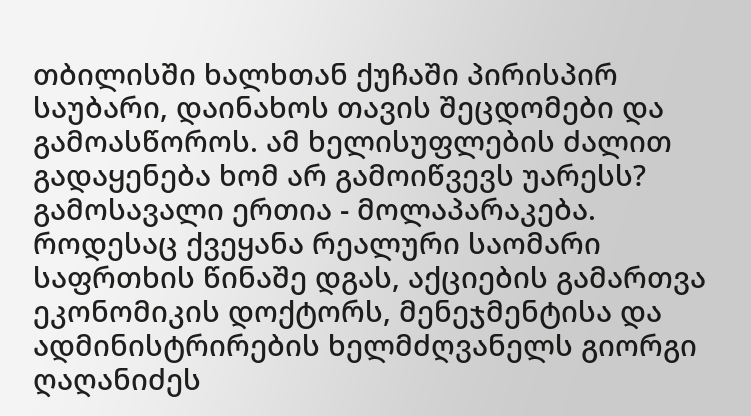თბილისში ხალხთან ქუჩაში პირისპირ საუბარი, დაინახოს თავის შეცდომები და გამოასწოროს. ამ ხელისუფლების ძალით გადაყენება ხომ არ გამოიწვევს უარესს? გამოსავალი ერთია - მოლაპარაკება.
როდესაც ქვეყანა რეალური საომარი საფრთხის წინაშე დგას, აქციების გამართვა ეკონომიკის დოქტორს, მენეჯმენტისა და ადმინისტრირების ხელმძღვანელს გიორგი ღაღანიძეს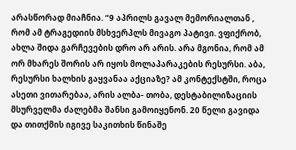არასწორად მიაჩნია. “9 აპრილს გავალ მემორიალთან , რომ ამ ტრაგედიის მსხვერპლს მივაგო პატივი. ვფიქრობ, ახლა შიდა გარჩევების დრო არ არის. არა მგონია, რომ ამ ორ მხარეს შორის არ იყოს მოლაპარაკების რესურსი. აბა, რესურსი ხალხის გაყვანაა აქციაზე? ამ კონტექსტში, როცა ასეთი ვითარებაა, არის ალბა- თობა, დესტაბილიზაციის მსურველმა ძალებმა შანსი გამოიყენონ. 20 წელი გავიდა და თითქმის იგივე საკითხის წინაშე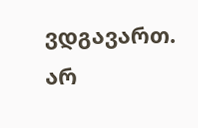ვდგავართ. არ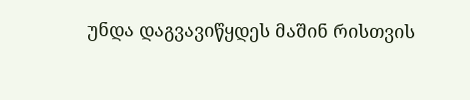უნდა დაგვავიწყდეს მაშინ რისთვის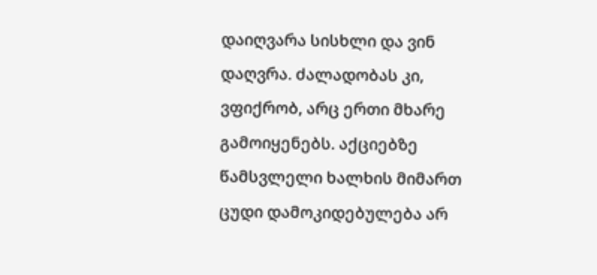დაიღვარა სისხლი და ვინ დაღვრა. ძალადობას კი, ვფიქრობ, არც ერთი მხარე გამოიყენებს. აქციებზე წამსვლელი ხალხის მიმართ ცუდი დამოკიდებულება არ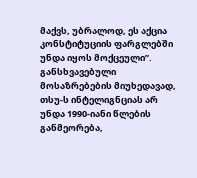მაქვს, უბრალოდ, ეს აქცია კონსტიტუციის ფარგლებში უნდა იყოს მოქცეული”.
განსხვავებული მოსაზრებების მიუხედავად, თსუ-ს ინტელიგნციას არ უნდა 1990-იანი წლების განმეორება,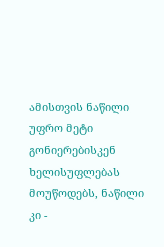ამისთვის ნაწილი უფრო მეტი გონიერებისკენ ხელისუფლებას მოუწოდებს, ნაწილი კი -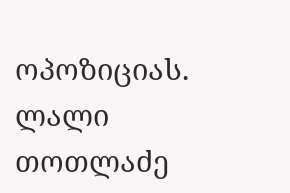ოპოზიციას.
ლალი თოთლაძე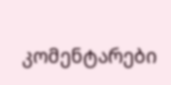კომენტარები